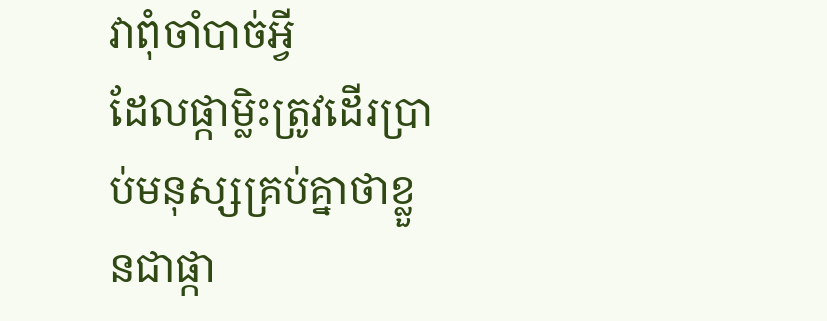វាពុំចាំបាច់អ្វី
ដែលផ្កាម្លិះត្រូវដើរប្រាប់មនុស្សគ្រប់គ្នាថាខ្លួនជាផ្កា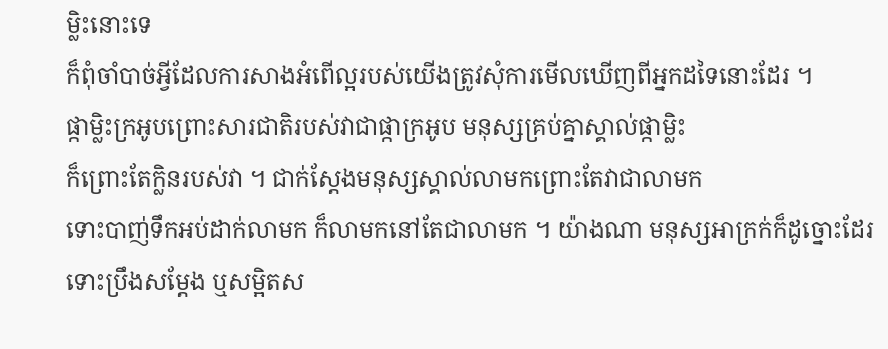ម្លិះនោះទេ
ក៏ពុំចាំបាច់អ្វីដែលការសាងអំពើល្អរបស់យើងត្រូវសុំការមើលឃើញពីអ្នកដទៃនោះដែរ ។
ផ្កាម្លិះក្រអូបព្រោះសារជាតិរបស់វាជាផ្កាក្រអូប មនុស្សគ្រប់គ្នាស្គាល់ផ្កាម្លិះ
ក៏ព្រោះតែក្លិនរបស់វា ។ ជាក់ស្ដែងមនុស្សស្គាល់លាមកព្រោះតែវាជាលាមក
ទោះបាញ់ទឹកអប់ដាក់លាមក ក៏លាមកនៅតែជាលាមក ។ យ៉ាងណា មនុស្សអាក្រក់ក៏ដូច្នោះដែរ
ទោះប្រឹងសម្ដែង ឬសម្អិតស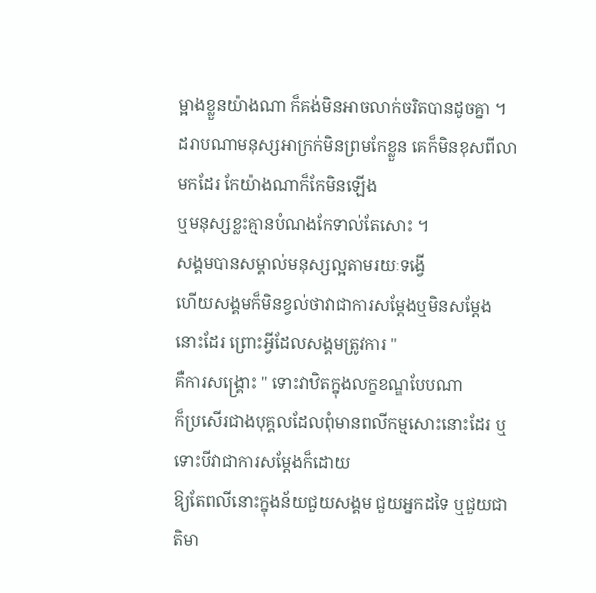ម្អាងខ្លួនយ៉ាងណា ក៏គង់មិនអាចលាក់ចរិតបានដូចគ្នា ។
ដរាបណាមនុស្សអាក្រក់មិនព្រមកែខ្លួន គេក៏មិនខុសពីលាមកដែរ កែយ៉ាងណាក៏កែមិនឡើង
ឬមនុស្សខ្លះគ្មានបំណងកែទាល់តែសោះ ។
សង្គមបានសម្គាល់មនុស្សល្អតាមរយៈទង្វើ
ហើយសង្គមក៏មិនខ្វល់ថាវាជាការសម្ដែងឬមិនសម្ដែងនោះដែរ ព្រោះអ្វីដែលសង្គមត្រូវការ "
គឺការសង្គ្រោះ " ទោះវាឋិតក្នុងលក្ខខណ្ឌបែបណា
ក៏ប្រសើរជាងបុគ្គលដែលពុំមានពលីកម្មសោះនោះដែរ ឬទោះបីវាជាការសម្ដែងក៏ដោយ
ឱ្យតែពលីនោះក្នុងន័យជួយសង្គម ជួយអ្នកដទៃ ឬជួយជាតិមា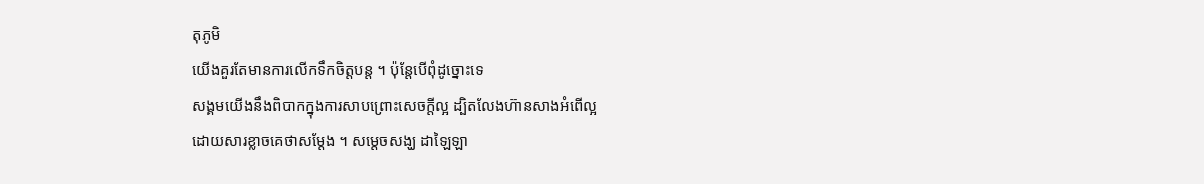តុភូមិ
យើងគួរតែមានការលើកទឹកចិត្តបន្ដ ។ ប៉ុន្ដែបើពុំដូច្នោះទេ
សង្គមយើងនឹងពិបាកក្នុងការសាបព្រោះសេចក្ដីល្អ ដ្បិតលែងហ៊ានសាងអំពើល្អ
ដោយសារខ្លាចគេថាសម្ដែង ។ សម្ដេចសង្ឃ ដាឡៃឡា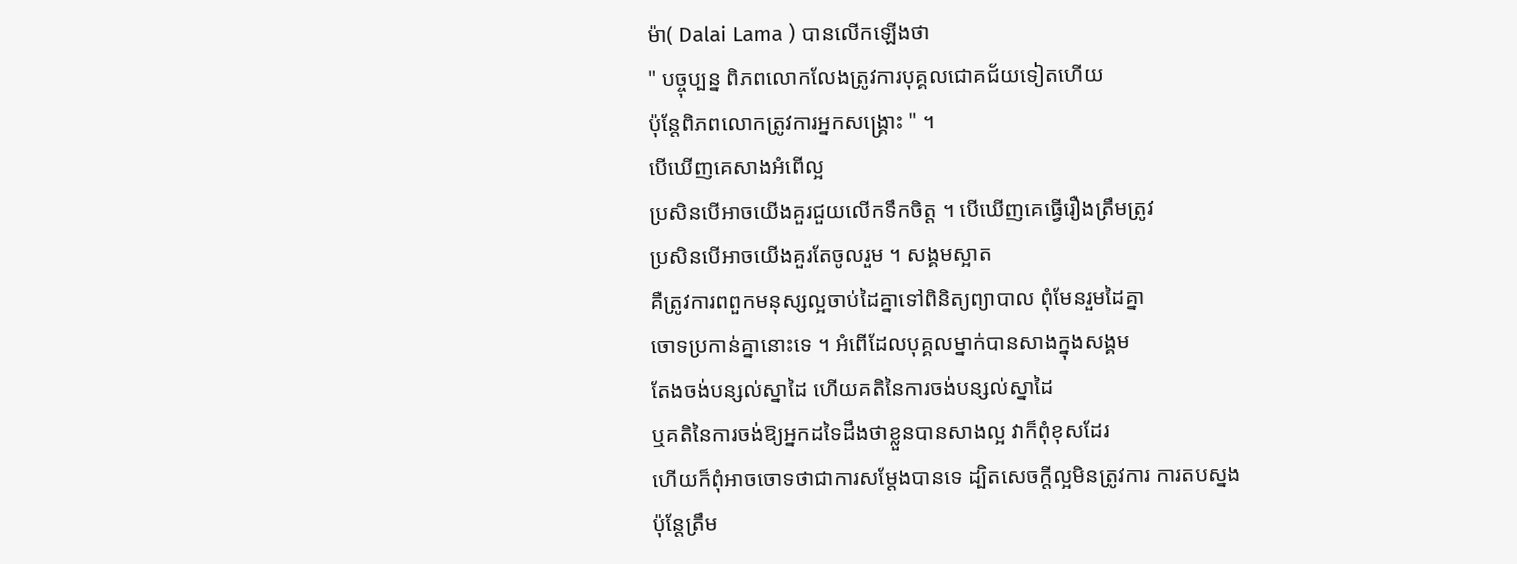ម៉ា( Dalai Lama ) បានលើកឡើងថា
" បច្ចុប្បន្ន ពិភពលោកលែងត្រូវការបុគ្គលជោគជ័យទៀតហើយ
ប៉ុន្ដែពិភពលោកត្រូវការអ្នកសង្គ្រោះ " ។
បើឃើញគេសាងអំពើល្អ
ប្រសិនបើអាចយើងគួរជួយលើកទឹកចិត្ត ។ បើឃើញគេធ្វើរឿងត្រឹមត្រូវ
ប្រសិនបើអាចយើងគួរតែចូលរួម ។ សង្គមស្អាត
គឺត្រូវការពពួកមនុស្សល្អចាប់ដៃគ្នាទៅពិនិត្យព្យាបាល ពុំមែនរួមដៃគ្នា
ចោទប្រកាន់គ្នានោះទេ ។ អំពើដែលបុគ្គលម្នាក់បានសាងក្នុងសង្គម
តែងចង់បន្សល់ស្នាដៃ ហើយគតិនៃការចង់បន្សល់ស្នាដៃ
ឬគតិនៃការចង់ឱ្យអ្នកដទៃដឹងថាខ្លួនបានសាងល្អ វាក៏ពុំខុសដែរ
ហើយក៏ពុំអាចចោទថាជាការសម្ដែងបានទេ ដ្បិតសេចក្ដីល្អមិនត្រូវការ ការតបស្នង
ប៉ុន្ដែត្រឹម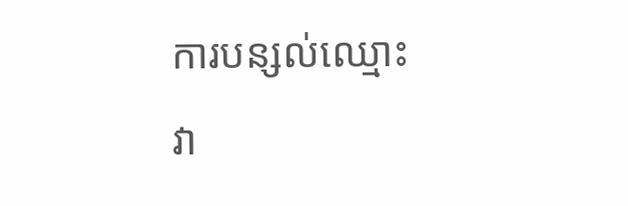ការបន្សល់ឈ្មោះ វា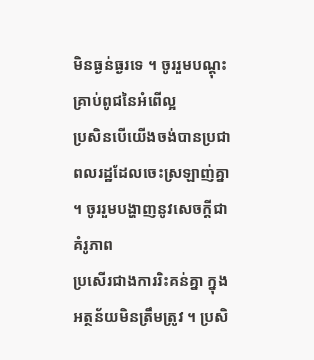មិនធ្ងន់ធ្ងរទេ ។ ចូររួមបណ្ដុះគ្រាប់ពូជនៃអំពើល្អ
ប្រសិនបើយើងចង់បានប្រជាពលរដ្ឋដែលចេះស្រឡាញ់គ្នា ។ ចូររួមបង្ហាញនូវសេចក្ដីជាគំរូភាព
ប្រសើរជាងការរិះគន់គ្នា ក្នុងអត្ថន័យមិនត្រឹមត្រូវ ។ ប្រសិ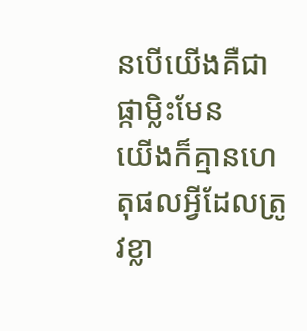នបើយើងគឺជាផ្កាម្លិះមែន
យើងក៏គ្មានហេតុផលអ្វីដែលត្រូវខ្លា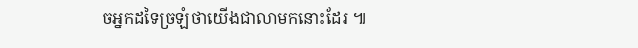ចអ្នកដទៃច្រឡំថាយើងជាលាមកនោះដែរ ៕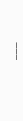___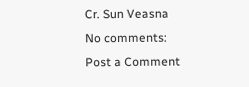Cr. Sun Veasna
No comments:
Post a Comment